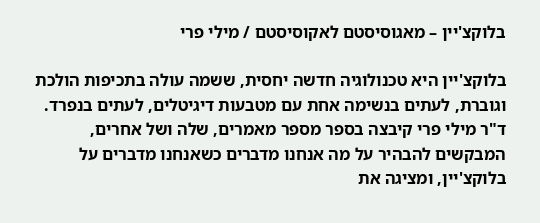בלוקצ'יין – מאגוסיסטם לאקוסיסטם / מילי פרי

בלוקצ'יין היא טכנולוגיה חדשה יחסית, ששמה עולה בתכיפות הולכת וגוברת, לעתים בנשימה אחת עם מטבעות דיגיטלים, לעתים בנפרד. ד"ר מילי פרי קיבצה בספר מספר מאמרים, שלה ושל אחרים, המבקשים להבהיר על מה אנחנו מדברים כשאנחנו מדברים על בלוקצ'יין, ומציגה את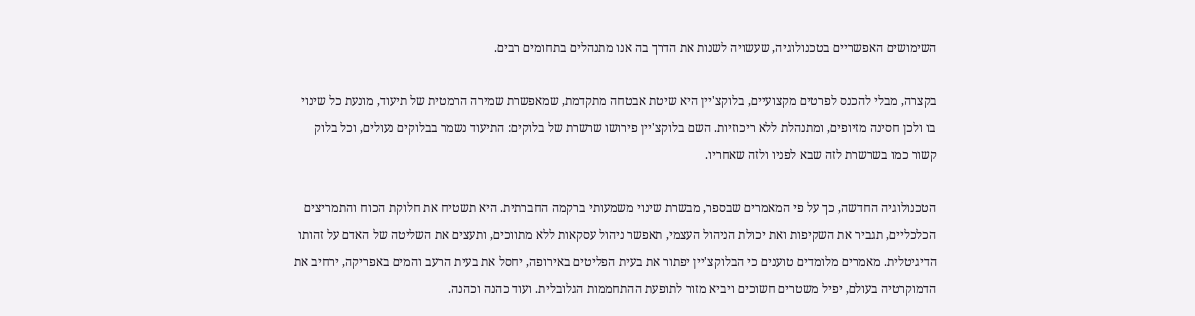השימושים האפשריים בטכנולוגיה, שעשויה לשנות את הדרך בה אנו מתנהלים בתחומים רבים.

בקצרה, מבלי להכנס לפרטים מקצועיים, בלוקצ'יין היא שיטת אבטחה מתקדמת, שמאפשרת שמירה הרמטית של תיעוד, מונעת כל שינוי בו ולכן חסינה מזיופים, ומתנהלת ללא ריכוזיות. השם בלוקצ'יין פירושו שרשרת של בלוקים: התיעוד נשמר בבלוקים נעולים, וכל בלוק קשור כמו בשרשרת לזה שבא לפניו ולזה שאחריו.

הטכנולוגיה החדשה, כך על פי המאמרים שבספר, מבשרת שינוי משמעותי ברקמה החברתית. היא תשטיח את חלוקת הכוח והתמריצים הכלכליים, תגביר את השקיפות ואת יכולת הניהול העצמי, תאפשר ניהול עסקאות ללא מתווכים, ותעצים את השליטה של האדם על זהותו הדיגיטלית. מאמרים מלומדים טוענים כי הבלוקצ'יין יפתור את בעית הפליטים באירופה, יחסל את בעית הרעב והמים באפריקה, ירחיב את הדמוקרטיה בעולם, יפיל משטרים חשוכים ויביא מזור לתופעת ההתחממות הגלובלית. ועוד כהנה וכהנה.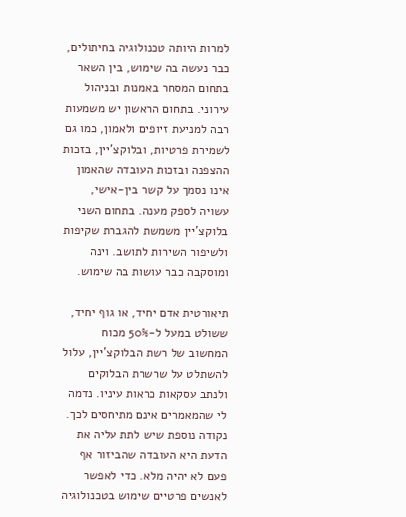למרות היותה טכנולוגיה בחיתולים, כבר נעשה בה שימוש, בין השאר בתחום המסחר באמנות ובניהול עירוני. בתחום הראשון יש משמעות רבה למניעת זיופים ולאמון, כמו גם לשמירת פרטיות, ובלוקצ'יין, בזכות ההצפנה ובזכות העובדה שהאמון אינו נסמך על קשר בין-אישי, עשויה לספק מענה. בתחום השני בלוקצ'יין משמשת להגברת שקיפות ולשיפור השירות לתושב. וינה ומוסקבה כבר עושות בה שימוש.

תיאורטית אדם יחיד, או גוף יחיד, ששולט במעל ל-50% מכוח המחשוב של רשת הבלוקצ'יין, עלול להשתלט על שרשרת הבלוקים ולנתב עסקאות כראות עיניו. נדמה לי שהמאמרים אינם מתיחסים לכך. נקודה נוספת שיש לתת עליה את הדעת היא העובדה שהביזור אף פעם לא יהיה מלא. כדי לאפשר לאנשים פרטיים שימוש בטכנולוגיה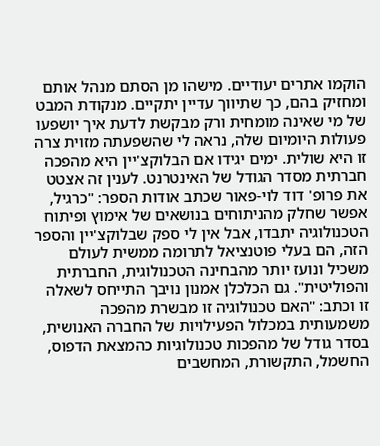הוקמו אתרים יעודיים. מישהו מן הסתם מנהל אותם ומחזיק בהם, כך שתיווך עדיין יתקיים. מנקודת המבט של מי שאינה מומחית ורק מבקשת לדעת איך יושפעו פעולות היומיום שלה, נראה לי שהשפעתה מזוית צרה זו היא שולית. ימים יגידו אם הבלוקצ'יין היא מהפכה חברתית מסדר הגודל של האינטרנט. לענין זה אצטט את פרופ' דוד לוי-פאור שכתב אודות הספר: "כרגיל, אפשר שחלק מהניתוחים בנושאים של אימוץ ופיתוח הטכנולוגיה יתבדו, אבל אין לי ספק שבלוקצ'יין והספר הזה, הם בעלי פוטנציאל לתרומה ממשית לעולם משכיל ונועז יותר מהבחינה הטכנולוגית, החברתית והפוליטית". גם הכלכלן אמנון נויבך התייחס לשאלה זו וכתב: "האם טכנולוגיה זו מבשרת מהפכה משמעותית במכלול הפעילויות של החברה האנושית, בסדר גודל של מהפכות טכנולוגיות כהמצאת הדפוס, החשמל, התקשורת, המחשבים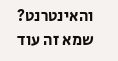והאינטרנט? שמא זה עוד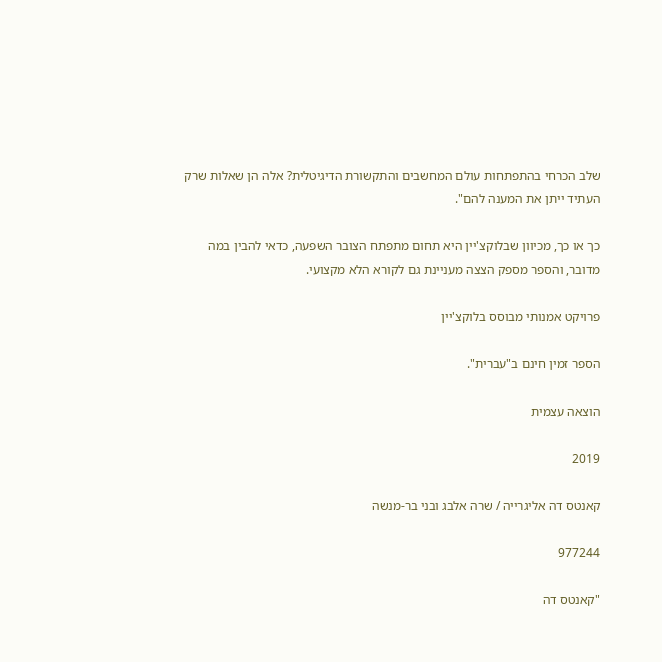שלב הכרחי בהתפתחות עולם המחשבים והתקשורת הדיגיטלית? אלה הן שאלות שרק העתיד ייתן את המענה להם".

כך או כך, מכיוון שבלוקצ'יין היא תחום מתפתח הצובר השפעה, כדאי להבין במה מדובר, והספר מספק הצצה מעניינת גם לקורא הלא מקצועי.

פרויקט אמנותי מבוסס בלוקצ'יין

הספר זמין חינם ב"עברית".

הוצאה עצמית

2019

קאנטס דה אליגרייה / שרה אלבג ובני בר-מנשה

977244

"קאנטס דה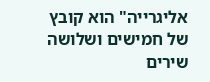אליגרייה" הוא קובץ של חמישים ושלושה שירים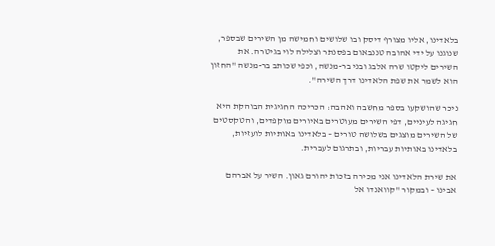בלאדינו, אליו מצורף דיסק ובו שלושים וחמישה מן השירים שבספר, שנוגנו על ידי אהובה טננבאום בפסנתר וצלילה לוי בגיטרה. את השירים ליקטו שרה אלבג ובני בר-מנשה, וכפי שכותב בר-מנשה "החזון הוא לשמר את שפת הלאדינו דרך השירה".

ניכר שהושקעו בספר מחשבה ואהבה: הכריכה החגיגית הבוהקת היא חגיגה לעיניים, דפי השירים מעוטרים באיורים מוקפדים, והטקסטים של השירים מוצגים בשלושה טורים – בלאדינו באותיות לועזיות, בלאדינו באותיות עבריות, ובתרגום לעברית.

את שירת הלאדינו אני מכירה בזכות יהורם גאון. השיר על אברהם אבינו – ובמקור "קוואנדו אל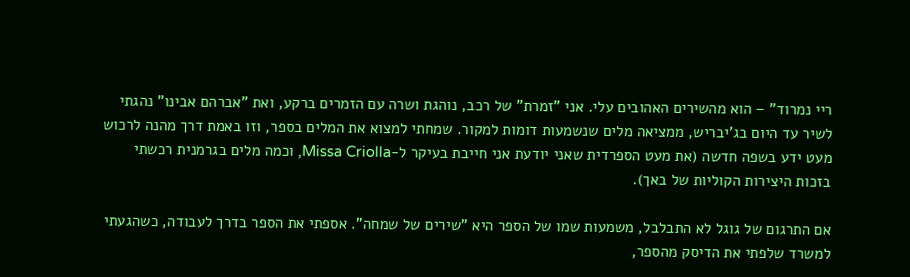ריי נמרוד" – הוא מהשירים האהובים עלי. אני "זמרת" של רכב, נוהגת ושרה עם הזמרים ברקע, ואת "אברהם אבינו" נהגתי לשיר עד היום בג'יבריש, ממציאה מלים שנשמעות דומות למקור. שמחתי למצוא את המלים בספר, וזו באמת דרך מהנה לרכוש מעט ידע בשפה חדשה (את מעט הספרדית שאני יודעת אני חייבת בעיקר ל-Missa Criolla, וכמה מלים בגרמנית רכשתי בזכות היצירות הקוליות של באך).

אם התרגום של גוגל לא התבלבל, משמעות שמו של הספר היא "שירים של שמחה". אספתי את הספר בדרך לעבודה, כשהגעתי למשרד שלפתי את הדיסק מהספר,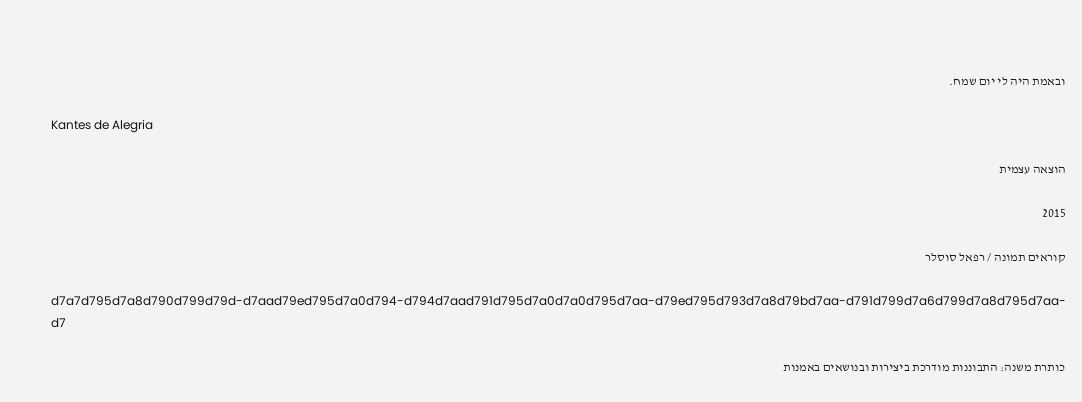ובאמת היה לי יום שמח.

Kantes de Alegria

הוצאה עצמית

2015

קוראים תמונה / רפאל סוסלר

d7a7d795d7a8d790d799d79d-d7aad79ed795d7a0d794-d794d7aad791d795d7a0d7a0d795d7aa-d79ed795d793d7a8d79bd7aa-d791d799d7a6d799d7a8d795d7aa-d7

כותרת משנה: התבוננות מודרכת ביצירות ובנושאים באמנות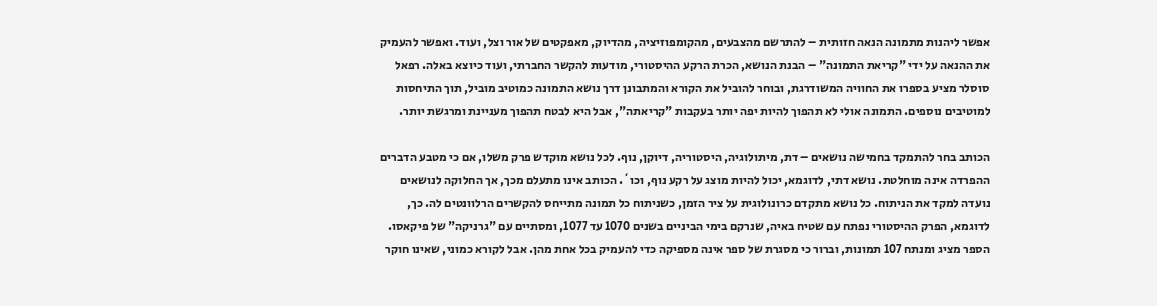אפשר ליהנות מתמונה הנאה חזותית – להתרשם מהצבעים, מהקומפוזיציה, מהדיוק, מאפקטים של אור וצל, ועוד. ואפשר להעמיק את ההנאה על ידי "קריאת התמונה" – הבנת הנושא, הכרת הרקע ההיסטורי, מודעות להקשר החברתי, ועוד כיוצא באלה. רפאל סוסלר מציע בספרו את החוויה המשודרגת, ובוחר להוביל את הקורא והמתבונן דרך נושא התמונה כמוטיב מוביל, תוך התיחסות למוטיבים נוספים. התמונה אולי לא תהפוך להיות יפה יותר בעקבות "קריאתה", אבל היא לבטח תהפוך מעניינת ומרגשת יותר.

הכותב בחר להתמקד בחמישה נושאים – דת, מיתולוגיה, היסטוריה, דיוקן, נוף. לכל נושא מוקדש פרק משלו, אם כי מטבע הדברים ההפרדה אינה מוחלטת. נושא דתי, לדוגמא, יכול להיות מוצג על רקע נוף, וכו`. הכותב אינו מתעלם מכך, אך החלוקה לנושאים נועדה למקד את הניתוח. כל נושא מתקדם כרונולוגית על ציר הזמן, כשניתוח כל תמונה מתייחס להקשרים הרלוונטים לה. כך, לדוגמא, הפרק ההיסטורי נפתח עם שטיח באיה, שנרקם בימי הביניים בשנים 1070 עד 1077, ומסתיים עם "גרניקה" של פיקאסו. הספר מציג ומנתח 107 תמונות, וברור כי מסגרת של ספר אינה מספיקה כדי להעמיק בכל אחת מהן. אבל לקורא כמוני, שאינו חוקר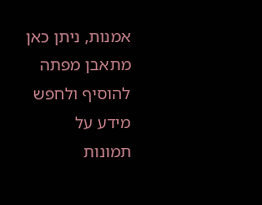אמנות, ניתן כאן מתאבן מפתה להוסיף ולחפש מידע על תמונות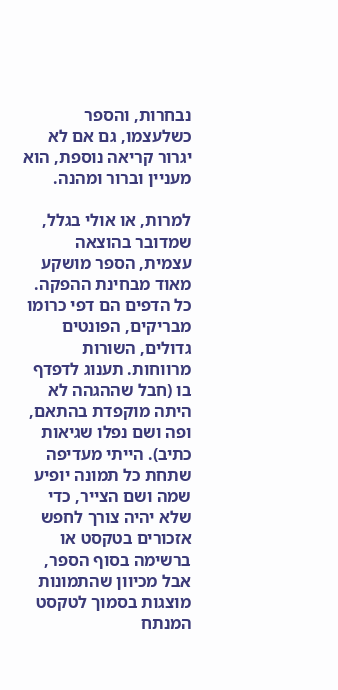נבחרות, והספר כשלעצמו, גם אם לא יגרור קריאה נוספת, הוא מעניין וברור ומהנה.

למרות, או אולי בגלל, שמדובר בהוצאה עצמית, הספר מושקע מאוד מבחינת ההפקה. כל הדפים הם דפי כרומו מבריקים, הפונטים גדולים, השורות מרווחות. תענוג לדפדף בו (חבל שההגהה לא היתה מוקפדת בהתאם, ופה ושם נפלו שגיאות כתיב). הייתי מעדיפה שתחת כל תמונה יופיע שמה ושם הצייר, כדי שלא יהיה צורך לחפש אזכורים בטקסט או ברשימה בסוף הספר, אבל מכיוון שהתמונות מוצגות בסמוך לטקסט המנתח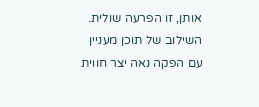אותן, זו הפרעה שולית. השילוב של תוכן מעניין עם הפקה נאה יצר חווית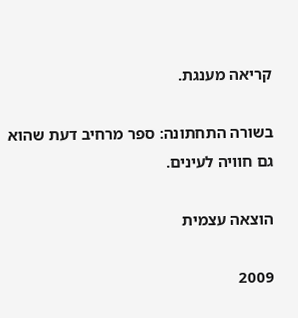קריאה מענגת.

בשורה התחתונה: ספר מרחיב דעת שהוא גם חוויה לעינים.

הוצאה עצמית

2009